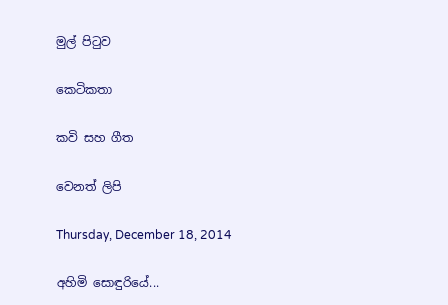මුල් පිටුව

කෙටිකතා

කවි සහ ගීත

වෙනත් ලිපි

Thursday, December 18, 2014

අහිමි සොඳුරියේ...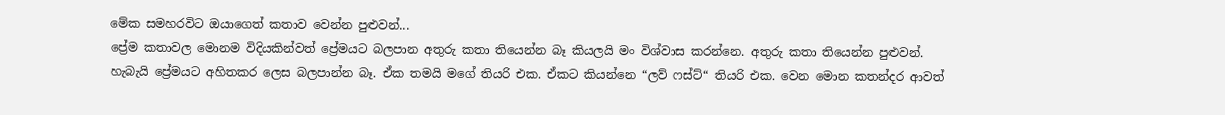මේක සමහරවිට ඔයාගෙත් කතාව වෙන්න පුළුවන්...
ප්‍රේම කතාවල මොනම විදියකින්වත් ප්‍රේමයට බලපාන අතුරු කතා තියෙන්න බෑ කියලයි මං විශ්වාස කරන්නෙ. අතුරු කතා තියෙන්න පුළුවන්. හැබැයි ප්‍රේමයට අහිතකර ලෙස බලපාන්න බෑ. ඒක තමයි මගේ තියරි එක. ඒකට කියන්නෙ “ලව් ෆස්ට්“ තියරි එක. වෙන මොන කතන්දර ආවත්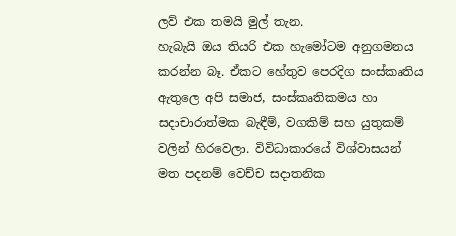ලව් එක තමයි මුල් තැන.
හැබැයි ඔය තියරි එක හැමෝටම අනුගමනය කරන්න බෑ. ඒකට හේතුව පෙරදිග සංස්කෘතිය ඇතුලෙ අපි සමාජ, සංස්කෘතිකමය හා සදාචාරාත්මක බැඳීම්, වගකිම් සහ යුතුකම් වලින් හිරවෙලා. විවිධාකාරයේ විශ්වාසයන් මත පදනම් වෙච්ච සදාතනික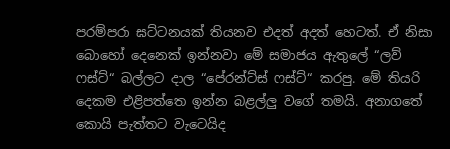පරම්පරා ඝට්ටනයක් තියනව එදත් අදත් හෙටත්. ඒ නිසා බොහෝ දෙනෙක් ඉන්නවා මේ සමාජය ඇතුලේ “ලව් ෆස්ට්“ බල්ලට දාල “පේරන්ට්ස් ෆස්ට්“ කරපු. මේ තියරි දෙකම එළිපත්තෙ ඉන්න බළල්ලු වගේ තමයි. අනාගතේ කොයි පැත්තට වැටෙයිද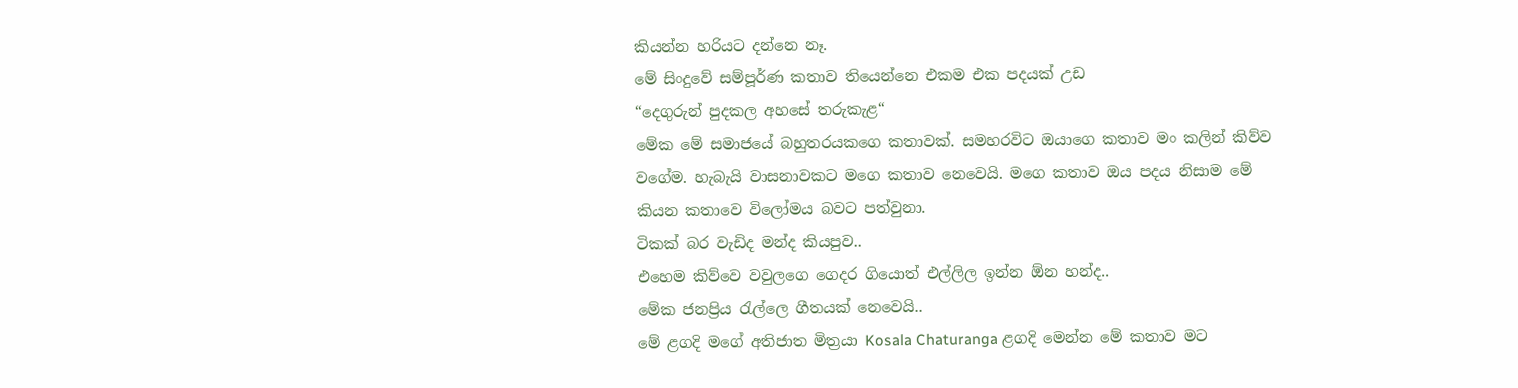කියන්න හරියට දන්නෙ නෑ.
මේ සිංදුවේ සම්පූර්ණ කතාව තියෙන්නෙ එකම එක පදයක් උඩ
“දෙගුරුන් පුදකල අහසේ තරුකැළ“
මේක මේ සමාජයේ බහුතරයකගෙ කතාවක්. සමහරවිට ඔයාගෙ කතාව මං කලින් කිව්ව වගේම. හැබැයි වාසනාවකට මගෙ කතාව නෙවෙයි. මගෙ කතාව ඔය පදය නිසාම මේ කියන කතාවෙ විලෝමය බවට පත්වුනා.
ටිකක් බර වැඩිද මන්ද කියපුව..
එහෙම කිව්වෙ වවුලගෙ ගෙදර ගියොත් එල්ලිල ඉන්න ඕන හන්ද..
මේක ජනප්‍රිය රැල්ලෙ ගීතයක් නෙවෙයි..
මේ ළගදි මගේ අතිජාත මිත්‍රයා Kosala Chaturanga ළගදි මෙන්න මේ කතාව මට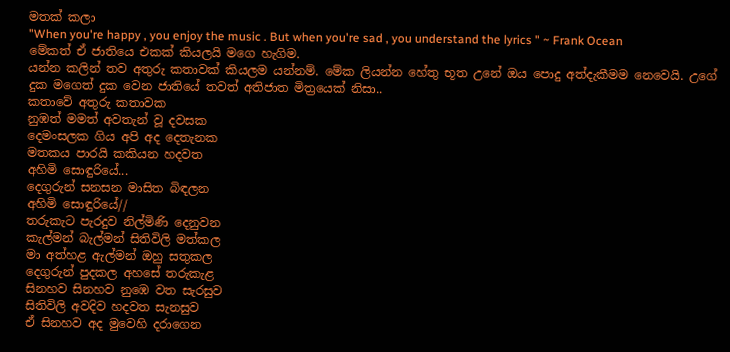මතක් කලා
"When you're happy , you enjoy the music . But when you're sad , you understand the lyrics " ~ Frank Ocean
මේකත් ඒ ජාතියෙ එකක් කියලයි මගෙ හැගිම.
යන්න කලින් තව අතුරු කතාවක් කියලම යන්නම්. මේක ලියන්න හේතු භූත උනේ ඔය පොදු අත්දැකීමම නෙවෙයි. උගේ දුක මගෙත් දුක වෙන ජාතියේ තවත් අතිජාත මිත්‍රයෙක් නිසා..
කතාවේ අතුරු කතාවක
නුඹත් මමත් අවතැන් වූ දවසක
දෙමංසලක ගිය අපි අද දෙතැනක
මතකය පාරයි කකියන හදවත
අහිමි සොඳුරියේ...
දෙගුරුන් සනසන මාසිත බිඳලන
අහිමි සොඳුරියේ//
තරුකැට පැරදුව නිල්මිණි දෙනුවන
කැල්මන් බැල්මන් සිතිවිලි මත්කල
මා අත්හළ ඇල්මන් ඔහු සතුකල
දෙගුරුන් පුදකල අහසේ තරුකැළ
සිනහව සිනහව නුඹෙ වත සැරසුව
සිතිවිලි අවදිව හදවත සැනසුව
ඒ සිනහව අද මුවෙහි දරාගෙන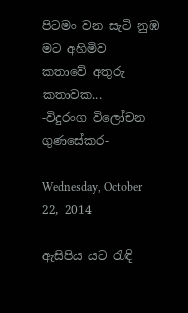පිටමං වන සැටි නුඹ මට අහිමිව
කතාවේ අතුරු කතාවක...
-විදුරංග විලෝචන ගුණසේකර-

Wednesday, October 22, 2014

ඇසිපිය යට රැඳි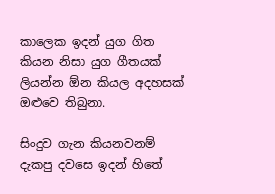කාලෙක ඉදන් යුග ගිත කියන නිසා යුග ගීතයක් ලියන්න ඕන කියල අදහසක් ඔළුවෙ තිබුනා.

සිංදුව ගැන කියනවනම් දැකපු දවසෙ ඉදන් හිතේ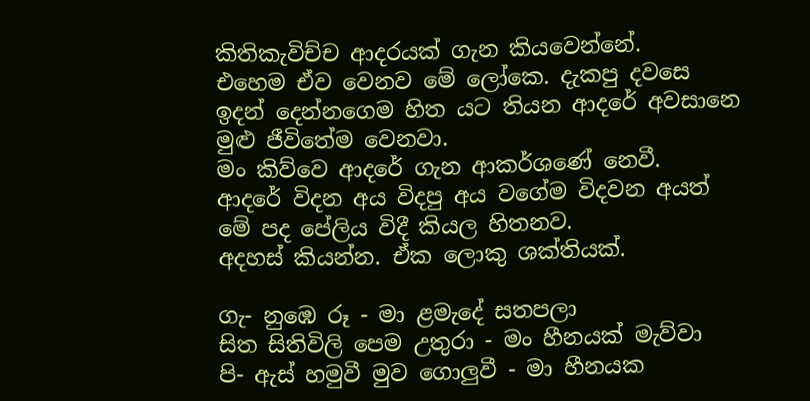කිතිකැවිච්ච ආදරයක් ගැන කියවෙන්නේ.
එහෙම ඒව වෙනව මේ ලෝකෙ. දැකපු දවසෙ ඉදන් දෙන්නගෙම හිත යට තියන ආදරේ අවසානෙ මුළු ජීවිතේම වෙනවා.
මං කිව්වෙ ආදරේ ගැන ආකර්ශණේ නෙවී.
ආදරේ විදන අය විදපු අය වගේම විදවන අයත් මේ පද පේලිය විදී කියල හිතනව.
අදහස් කියන්න. ඒක ලොකු ශක්තියක්.

ගැ- නුඹෙ රූ - මා ළමැදේ සතපලා
සිත සිතිවිලි පෙම උතුරා - මං හීනයක් මැව්වා
පි- ඇස් හමුවී මුව ගොලුවී - මා හීනයක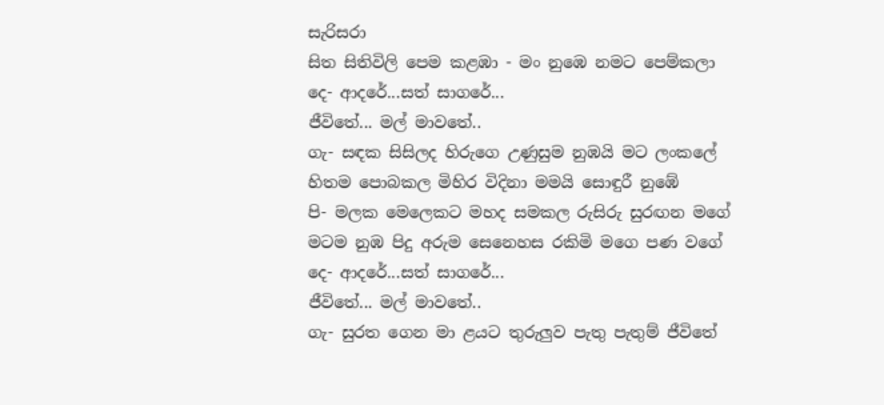සැරිසරා
සිත සිතිවිලි පෙම කළඹා - මං නුඹෙ නමට පෙම්කලා
දෙ- ආදරේ...සත් සාගරේ...
ජීවිතේ... මල් මාවතේ..
ගැ- සඳක සිසිලද හිරුගෙ උණුසුම නුඹයි මට ලංකලේ
හිතම පොබකල මිහිර විදිනා මමයි සොඳුරී නුඹේ
පි- මලක මෙලෙකට මහද සමකල රුසිරු සුරඟන මගේ
මටම නුඹ පිදු අරුම සෙනෙහස රකිමි මගෙ පණ වගේ
දෙ- ආදරේ...සත් සාගරේ...
ජීවිතේ... මල් මාවතේ..
ගැ- සුරත ගෙන මා ළයට තුරුලුව පැතු පැතුම් ජීවිතේ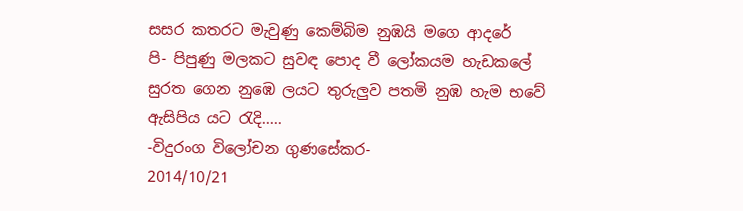සසර කතරට මැවුණු කෙම්බිම නුඹයි මගෙ ආදරේ
පි- පිපුණු මලකට සුවඳ පොද වී ලෝකයම හැඩකලේ
සුරත ගෙන නුඹෙ ලයට තුරුලුව පතමි නුඹ හැම භවේ
ඇසිපිය යට රැදි.....
-විදුරංග විලෝචන ගුණසේකර-
2014/10/21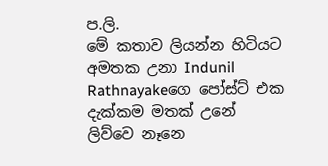ප.ලි.
මේ කතාව ලියන්න හිටියට අමතක උනා Indunil Rathnayakeගෙ පෝස්ට් එක දැක්කම මතක් උනේ ලිව්වෙ නෑනෙ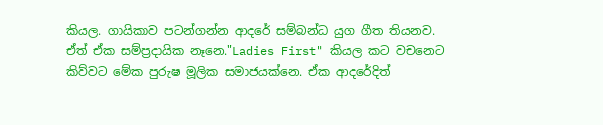කියල. ගායිකාව පටන්ගන්න ආදරේ සම්බන්ධ යුග ගීත තියනව. ඒත් ඒක සම්ප්‍රදායික නෑනෙ."Ladies First" කියල කට වචනෙට කිව්වට මේක පුරුෂ මූලික සමාජයක්නෙ. ඒක ආදරේදිත්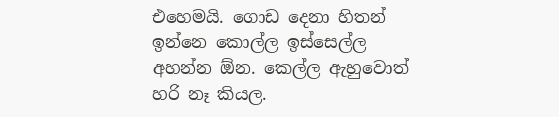එහෙමයි. ගොඩ දෙනා හිතන් ඉන්නෙ කොල්ල ඉස්සෙල්ල අහන්න ඕන. කෙල්ල ඇහුවොත් හරි නෑ කියල.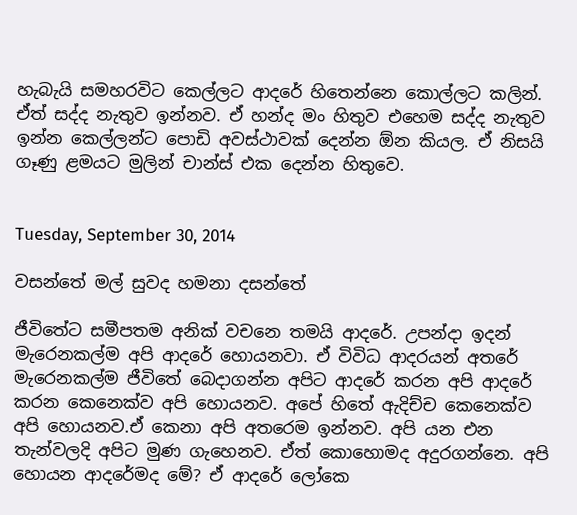හැබැයි සමහරවිට කෙල්ලට ආදරේ හිතෙන්නෙ කොල්ලට කලින්. ඒත් සද්ද නැතුව ඉන්නව. ඒ හන්ද මං හිතුව එහෙම සද්ද නැතුව ඉන්න කෙල්ලන්ට පොඩි අවස්ථාවක් දෙන්න ඕන කියල. ඒ නිසයි ගෑණු ළමයට මුලින් චාන්ස් එක දෙන්න හිතුවෙ.


Tuesday, September 30, 2014

වසන්තේ මල් සුවද හමනා දසන්තේ

ජීවිතේට සමීපතම අනික් වචනෙ තමයි ආදරේ. උපන්දා ඉදන් මැරෙනකල්ම අපි ආදරේ හොයනවා. ඒ විවිධ ආදරයන් අතරේ මැරෙනකල්ම ජීවිතේ බෙදාගන්න අපිට ආදරේ කරන අපි ආදරේ කරන කෙනෙක්ව අපි හොයනව. අපේ හිතේ ඇදිච්ච කෙනෙක්ව අපි හොයනව.ඒ කෙනා අපි අතරෙම ඉන්නව. අපි යන එන තැන්වලදි අපිට මුණ ගැහෙනව. ඒත් කොහොමද අදුරගන්නෙ. අපි හොයන ආදරේමද මේ? ඒ ආදරේ ලෝකෙ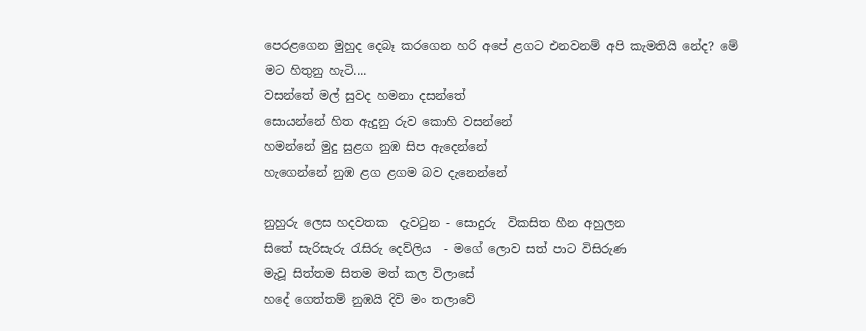පෙරළගෙන මුහුද දෙබෑ කරගෙන හරි අපේ ළගට එනවනම් අපි කැමතියි නේද? මේ මට හිතුනු හැටි....
වසන්තේ මල් සුවද හමනා දසන්තේ
සොයන්නේ හිත ඇදුනු රුව කොහි වසන්නේ
හමන්නේ මුදු සුළග නුඹ සිප ඇදෙන්නේ
හැගෙන්නේ නුඹ ළග ළගම බව දැනෙන්නේ

නුහුරු ලෙස හදවතක  දැවටුන - සොදුරු  විකසිත හීන අහුලන
සිතේ සැරිසැරු රැසිරු දෙව්ලිය  - මගේ ලොව සත් පාට විසිරුණ
මැවූ සිත්තම සිතම මත් කල විලාසේ
හදේ ගෙත්තම් නුඹයි දිවි මං තලාවේ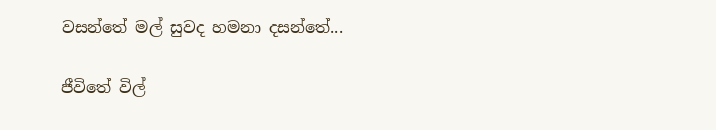වසන්තේ මල් සුවද හමනා දසන්තේ...

ජීවිතේ විල්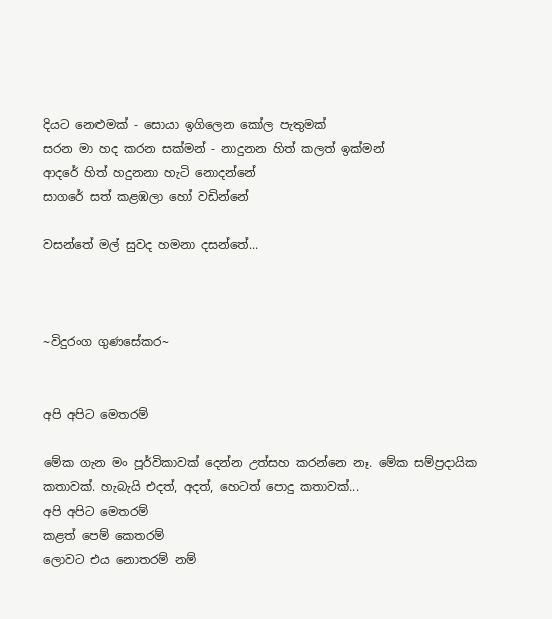දියට නෙළුමක් - සොයා ඉගිලෙන කෝල පැතුමක්
සරන මා හද කරන සක්මන් - නාදුනන හිත් කලත් ඉක්මන්
ආදරේ හිත් හදුනනා හැටි නොදන්නේ
සාගරේ සත් කළඹලා හෝ වඩින්නේ

වසන්තේ මල් සුවද හමනා දසන්තේ...



~විදුරංග ගුණසේකර~


අපි අපිට මෙතරම්

මේක ගැන මං පූර්විකාවක් දෙන්න උත්සහ කරන්නෙ නෑ. මේක සම්ප්‍රදායික කතාවක්. හැබැයි එදත්, අදත්, හෙටත් පොදු කතාවක්...
අපි අපිට මෙතරම්
කළත් පෙම් කෙතරම්
ලොවට එය නොතරම් නම්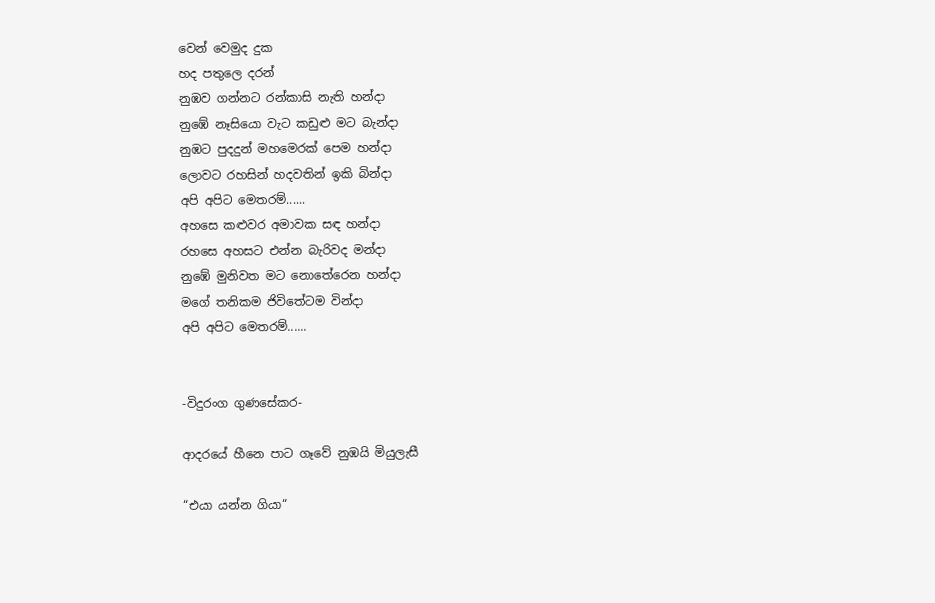වෙන් වෙමුද දුක
හද පතුලෙ දරන්
නුඹව ගන්නට රන්කාසි නැති හන්දා
නුඹේ නෑසියො වැට කඩුළු මට බැන්දා
නුඹට පුදදුන් මහමෙරක් පෙම හන්දා
ලොවට රහසින් හදවතින් ඉකි බින්දා
අපි අපිට මෙතරම්......
අහසෙ කළුවර අමාවක සඳ හන්දා
රහසෙ අහසට එන්න බැරිවද මන්දා
නුඹේ මුනිවත මට නොතේරෙන හන්දා
මගේ තනිකම ජිවිතේටම වින්දා
අපි අපිට මෙතරම්......


-විදුරංග ගුණසේකර-

ආදරයේ හීනෙ පාට ගෑවේ නුඹයි මියුලැසී

“එයා යන්න ගියා“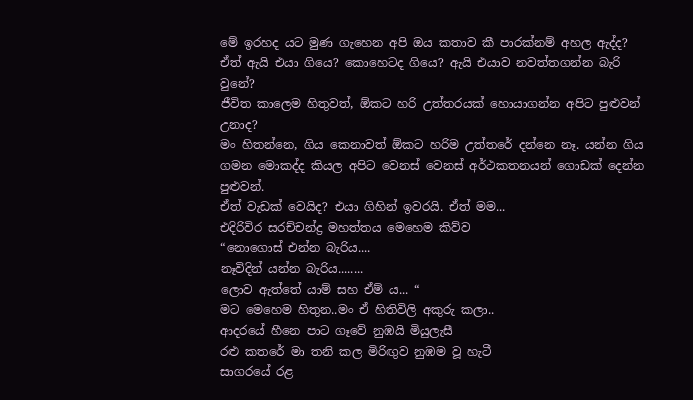මේ ඉරහද යට මුණ ගැහෙන අපි ඔය කතාව කී පාරක්නම් අහල ඇද්ද?
ඒත් ඇයි එයා ගියෙ? කොහෙටද ගියෙ? ඇයි එයාව නවත්තගන්න බැරි වුනේ?
ජීවිත කාලෙම හිතුවත්, ඕකට හරි උත්තරයක් හොයාගන්න අපිට පුළුවන් උනාද?
මං හිතන්නෙ, ගිය කෙනාවත් ඕකට හරිම උත්තරේ දන්නෙ නෑ. යන්න ගිය ගමන මොකද්ද කියල අපිට වෙනස් වෙනස් අර්ථකතනයන් ගොඩක් දෙන්න පුළුවන්.
ඒත් වැඩක් වෙයිද? එයා ගිහින් ඉවරයි. ඒත් මම...
එදිරිවිර සරච්චන්ද්‍ර මහත්තය මෙහෙම කිව්ව
“නොගොස් එන්න බැරිය....
නෑවිදින් යන්න බැරිය........
ලොව ඇත්තේ යාම් සහ ඒම් ය... “
මට මෙහෙම හිතුන..මං ඒ හිතිවිලි අකුරු කලා..
ආදරයේ හීනෙ පාට ගෑවේ නුඹයි මියුලැසී
රළු කතරේ මා තනි කල මිරිඟුව නුඹම වූ හැටී
සාගරයේ රළ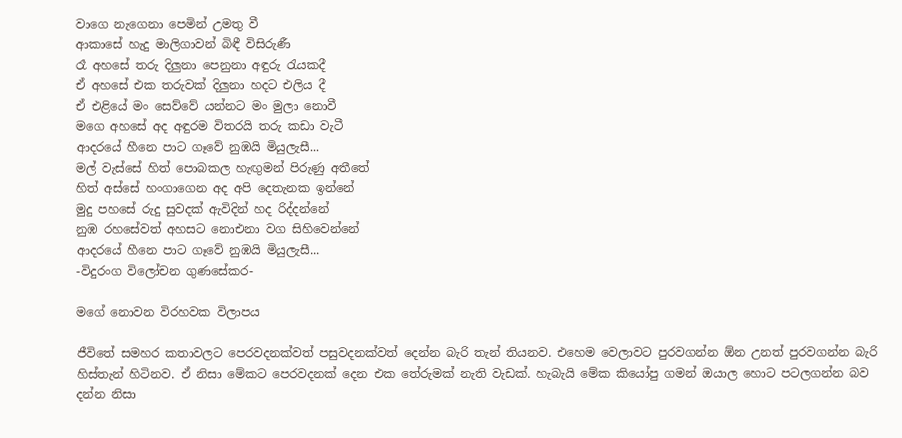වාගෙ නැගෙනා පෙමින් උමතු වී
ආකාසේ හැදු මාලිගාවන් බිඳී විසිරුණී
රෑ අහසේ තරු දිලුනා පෙනුනා අඳුරු රැයකදී
ඒ අහසේ එක තරුවක් දිලුනා හදට එලිය දී
ඒ එළියේ මං සෙව්වේ යන්නට මං මුලා නොවී
මගෙ අහසේ අද අඳුරම විතරයි තරු කඩා වැටී
ආදරයේ හීනෙ පාට ගෑවේ නුඹයි මියුලැසී...
මල් වැස්සේ හිත් පොබකල හැඟුමන් පිරුණු අතීතේ
හිත් අස්සේ හංගාගෙන අද අපි දෙතැනක ඉන්නේ
මුදු පහසේ රුදු සුවදක් ඇවිදින් හද රිද්දන්නේ
නුඹ රහසේවත් අහසට නොඑනා වග සිහිවෙන්නේ
ආදරයේ හීනෙ පාට ගෑවේ නුඹයි මියුලැසී...
-විදුරංග විලෝචන ගුණසේකර-

මගේ නොවන විරහවක විලාපය

ජීවිතේ සමහර කතාවලට පෙරවදනක්වත් පසුවදනක්වත් දෙන්න බැරි තැන් තියනව. එහෙම වෙලාවට පුරවගන්න ඕන උනත් පුරවගන්න බැරි හිස්තැන් හිටිනව. ඒ නිසා මේකට පෙරවදනක් දෙන එක තේරුමක් නැති වැඩක්. හැබැයි මේක කියෝපු ගමන් ඔයාල හොට පටලගන්න බව දන්න නිසා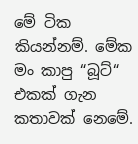මේ ටික කියන්නම්. මේක මං කාපු “බූට්“ එකක් ගැන කතාවක් නෙමේ.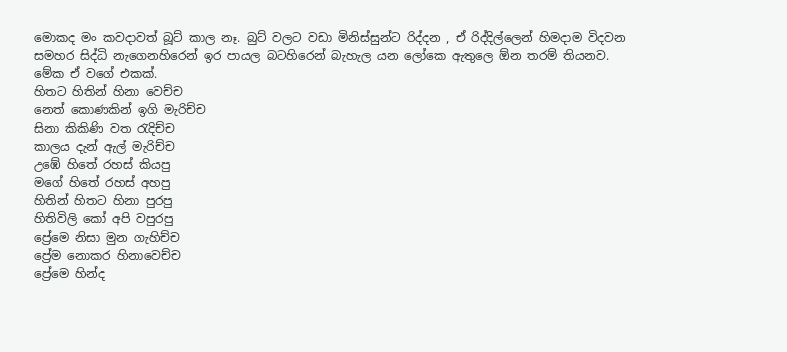මොකද මං කවදාවත් බූට් කාල නෑ. බුට් වලට වඩා මිනිස්සුන්ට රිද්දන , ඒ රිද්දිල්ලෙන් හිමදාම විදවන සමහර සිද්ධි නැගෙනහිරෙන් ඉර පායල බටහිරෙන් බැහැල යන ලෝකෙ ඇතුලෙ ඕන තරම් තියනව. මේක ඒ වගේ එකක්.
හිතට හිතින් හිනා වෙච්ච
නෙත් කොණකින් ඉගි මැරිච්ච
සිනා කිකිණි වත රැදිච්ච
කාලය දැන් ඇල් මැරිච්ච
උඹේ හිතේ රහස් කියපු
මගේ හිතේ රහස් අහපු
හිතින් හිතට හිනා පුරපු
හිතිවිලි කෝ අපි වපුරපු
ප්‍රේමෙ නිසා මුන ගැහිච්ච
ප්‍රේම නොකර හිනාවෙච්ච
ප්‍රේ‍මෙ හින්ද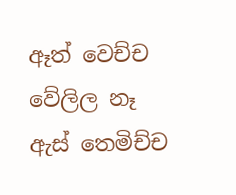ඈත් වෙච්ච
වේලිල නෑ ඇස් තෙමිච්ච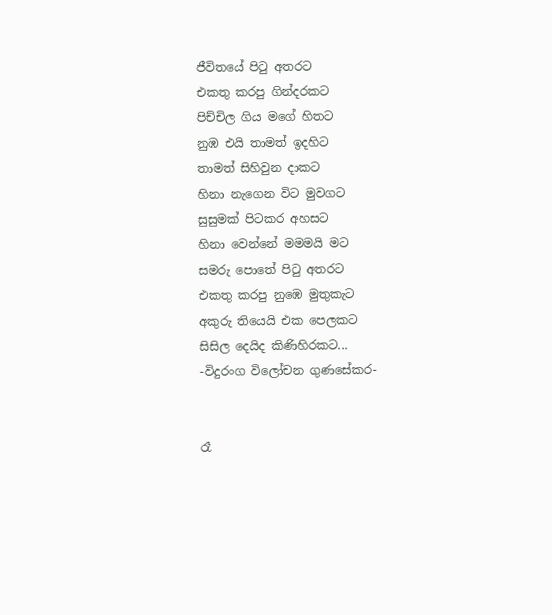ජීවිතයේ පිටු අතරට
එකතු කරපු ගින්දරකට
පිච්චිල ගිය මගේ හිතට
නුඹ එයි තාමත් ඉදහිට
තාමත් සිහිවුන දාකට
හිනා නැගෙන විට මුවගට
සුසුමක් පිටකර අහසට
හිනා වෙන්නේ මමමයි මට
සමරු පොතේ පිටු අතරට
එකතු කරපු නුඹෙ මුතුකැට
අකුරු තියෙයි එක පෙලකට
සිසිල දෙයිද කිණිහිරකට...
-විදුරංග විලෝචන ගුණසේකර-


රෑ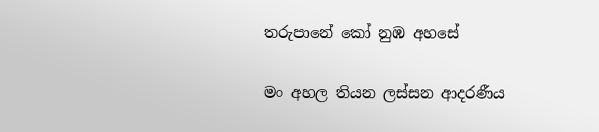තරුපානේ කෝ නුඹ අහසේ

මං අහල තියන ලස්සන ආදරණීය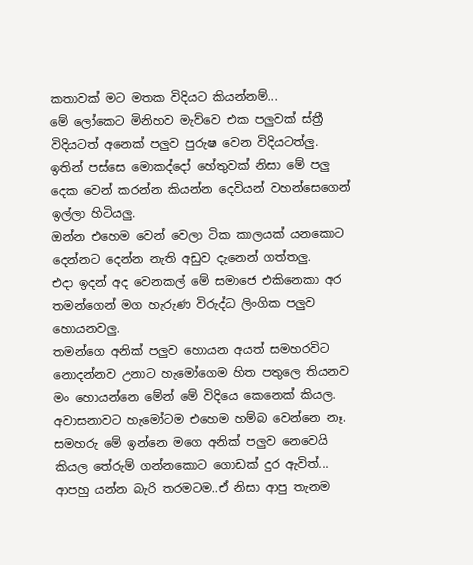කතාවක් මට මතක විදියට කියන්නම්...
මේ ලෝකෙට මිනිහව මැව්වෙ එක පලුවක් ස්ත්‍රී විදියටත් අනෙක් පලුව පුරුෂ වෙන විදියටත්ලු.
ඉතින් පස්සෙ මොකද්දෝ හේතුවක් නිසා මේ පලු දෙක වෙන් කරන්න කියන්න දෙවියන් වහන්සෙගෙන් ඉල්ලා හිටියලු.
ඔන්න එහෙම වෙන් වෙලා ටික කාලයක් යනකොට
දෙන්නට දෙන්න නැති අඩුව දැනෙන් ගත්තලු.
එදා ඉදන් අද වෙනකල් මේ සමාජෙ එකිනෙකා අර තමන්ගෙන් මග හැරුණ විරුද්ධ ලිංගික පලුව හොයනවලු.
තමන්ගෙ අනික් පලුව හොයන අයත් සමහරවිට නොදන්නව උනාට හැමෝගෙම හිත පතුලෙ තියනව මං හොයන්නෙ මේන් මේ විදියෙ කෙනෙක් කියල.
අවාසනාවට හැමෝටම එහෙම හම්බ වෙන්නෙ නෑ.
සමහරු මේ ඉන්නෙ මගෙ අනික් පලුව නෙවෙයි කියල තේරුම් ගන්නකොට ගොඩක් දුර ඇවිත්... ආපහු යන්න බැරි තරමටම..ඒ නිසා ආපු තැනම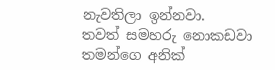නැවතිලා ඉන්නවා.
තවත් සමහරු නොකඩවා තමන්ගෙ අනික්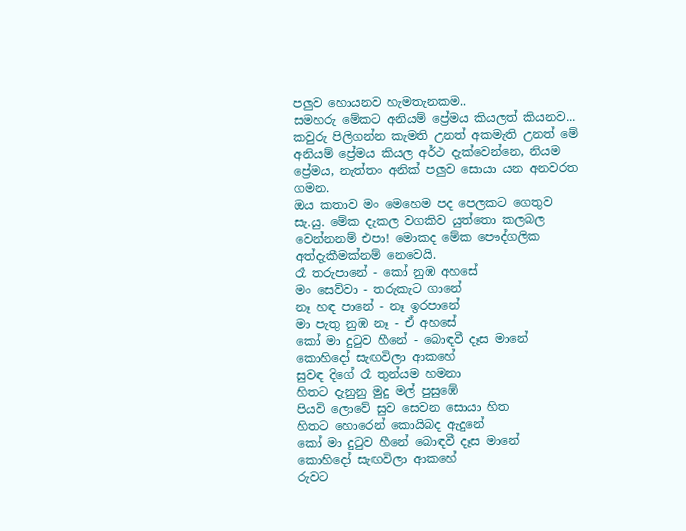පලුව හොයනව හැමතැනකම..
සමහරු මේකට අනියම් ප්‍රේමය කියලත් කියනව...
කවුරු පිලිගන්න කැමති උනත් අකමැති උනත් මේ අනියම් ප්‍රේමය කියල අර්ථ දැක්වෙන්නෙ, නියම ප්‍රේමය, නැත්තං අනික් පලුව සොයා යන අනවරත ගමන.
ඔය කතාව මං මෙහෙම පද පෙලකට ගෙතුව
සැ.යු. මේක දැකල වගකිව යුත්තො කලබල වෙන්නනම් එපා! මොකද මේක පෞද්ගලික අත්දැකීමක්නම් නෙවෙයි.
රෑ තරුපානේ - කෝ නුඹ අහසේ
මං සෙව්වා - තරුකැට ගානේ
නෑ හඳ පානේ - නෑ ඉරපානේ
මා පැතු නුඹ නෑ - ඒ අහසේ
කෝ මා දුටුව හීනේ - බොඳවී දෑස මානේ
කොහිදෝ සැඟවිලා ආකහේ
සුවඳ දිගේ රෑ තුන්යම හමනා
හිතට දැනුනු මුදු මල් පුසුඹේ
පියවි ලොවේ සුව සෙවන සොයා හිත
හිතට හොරෙන් කොයිබද ඇදුනේ
කෝ මා දුටුව හීනේ බොඳවී දෑස මානේ
කොහිදෝ සැඟවිලා ආකහේ
රුවට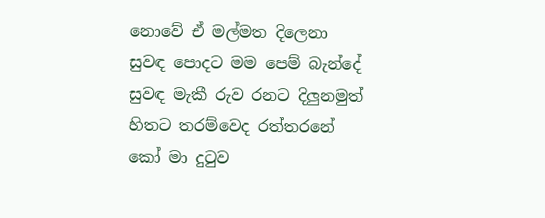නොවේ ඒ මල්මත දිලෙනා
සුවඳ පොදට මම පෙම් බැන්දේ
සුවඳ මැකී රුව රනට දිලුනමුත්
හිතට තරම්වෙද රත්තරනේ
කෝ මා දුටුව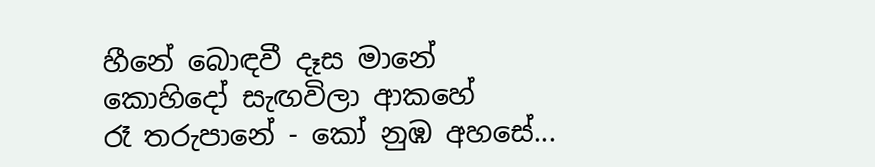හීනේ බොඳවී දෑස මානේ
කොහිදෝ සැඟවිලා ආකහේ
රෑ තරුපානේ - කෝ නුඹ අහසේ...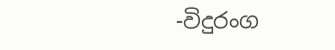-විදුරංග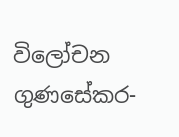විලෝචන ගුණසේකර-